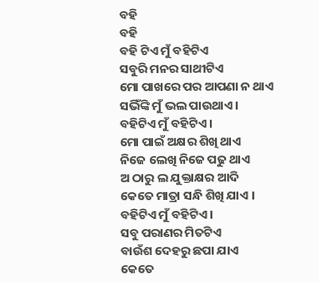ବହି
ବହି
ବହି ଟିଏ ମୁଁ ବହିଟିଏ
ସବୁରି ମନର ସାଥୀଟିଏ
ମୋ ପାଖରେ ପର ଆପଣା ନ ଥାଏ
ସଭିଁଙ୍କି ମୁଁ ଭଲ ପାଉଥାଏ ।
ବହିଟିଏ ମୁଁ ବହିଟିଏ ।
ମୋ ପାଇଁ ଅକ୍ଷର ଶିଖି ଥାଏ
ନିଜେ ଲେଖି ନିଜେ ପଢୁ ଥାଏ
ଅ ଠାରୁ ଲ ଯୁକ୍ତାକ୍ଷର ଆଦି
କେତେ ମାତ୍ରା ସନ୍ଧି ଶିଖି ଯାଏ ।
ବହିଟିଏ ମୁଁ ବହିଟିଏ ।
ସବୁ ପରାଣର ମିତଟିଏ
ବାଉଁଶ ଦେହରୁ ଛପା ଯାଏ
କେତେ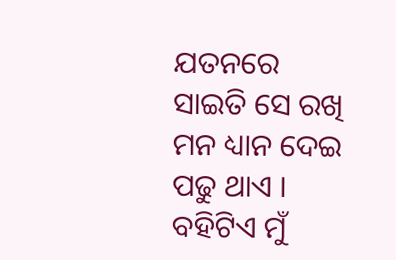ଯତନରେ ସାଇତି ସେ ରଖି
ମନ ଧ୍ୟାନ ଦେଇ ପଢୁ ଥାଏ ।
ବହିଟିଏ ମୁଁ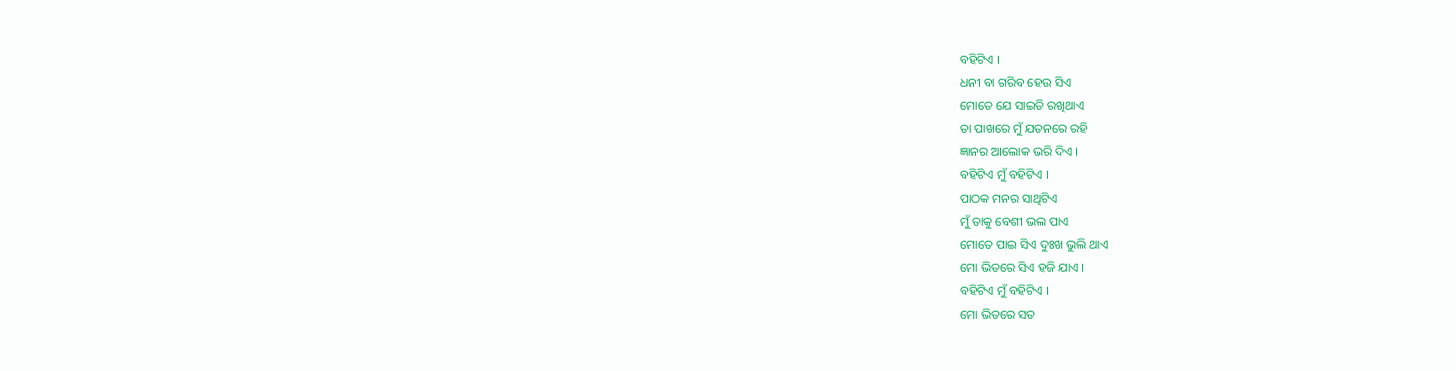ବହିଟିଏ ।
ଧନୀ ବା ଗରିବ ହେଉ ସିଏ
ମୋତେ ଯେ ସାଇତି ରଖିଥାଏ
ତା ପାଖରେ ମୁଁ ଯତନରେ ରହି
ଜ୍ଞାନର ଆଲୋକ ଭରି ଦିଏ ।
ବହିଟିଏ ମୁଁ ବହିଟିଏ ।
ପାଠକ ମନର ସାଥିଟିଏ
ମୁଁ ତାକୁ ବେଶୀ ଭଲ ପାଏ
ମୋତେ ପାଇ ସିଏ ଦୁଃଖ ଭୁଲି ଥାଏ
ମୋ ଭିତରେ ସିଏ ହଜି ଯାଏ ।
ବହିଟିଏ ମୁଁ ବହିଟିଏ ।
ମୋ ଭିତରେ ସତ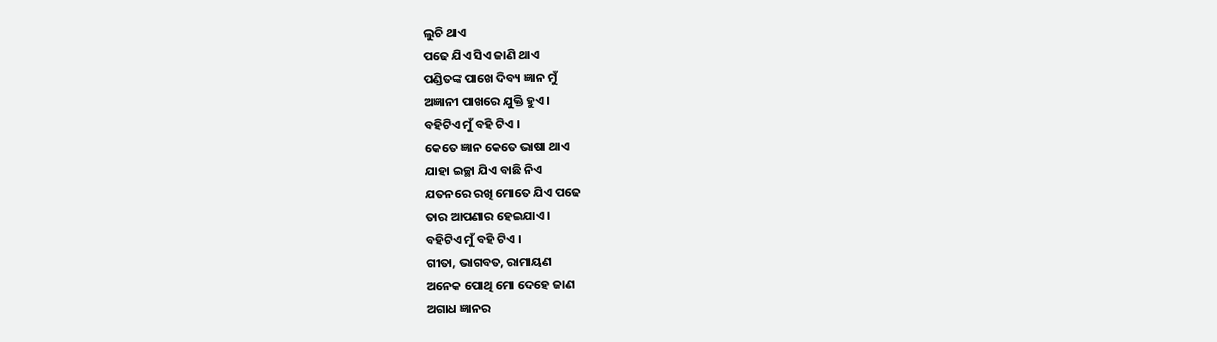ଲୁଚି ଥାଏ
ପଢେ ଯିଏ ସିଏ ଜାଣି ଥାଏ
ପଣ୍ଡିତଙ୍କ ପାଖେ ଦିବ୍ୟ ଜ୍ଞାନ ମୁଁ
ଅଜ୍ଞାନୀ ପାଖରେ ଯୁକ୍ତି ହୁଏ ।
ବହିଟିଏ ମୁଁ ବହି ଟିଏ ।
କେତେ ଜ୍ଞାନ କେତେ ଭାଷା ଥାଏ
ଯାହା ଇଚ୍ଛା ଯିଏ ବାଛି ନିଏ
ଯତନରେ ରଖି ମୋତେ ଯିଏ ପଢେ
ତାର ଆପଣାର ହେଇଯାଏ ।
ବହିଟିଏ ମୁଁ ବହି ଟିଏ ।
ଗୀତା, ଭାଗବତ, ରାମାୟଣ
ଅନେକ ପୋଥି ମୋ ଦେହେ ଜାଣ
ଅଗାଧ ଜ୍ଞାନର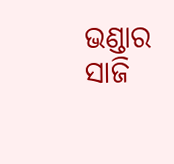ଭଣ୍ଡାର ସାଜି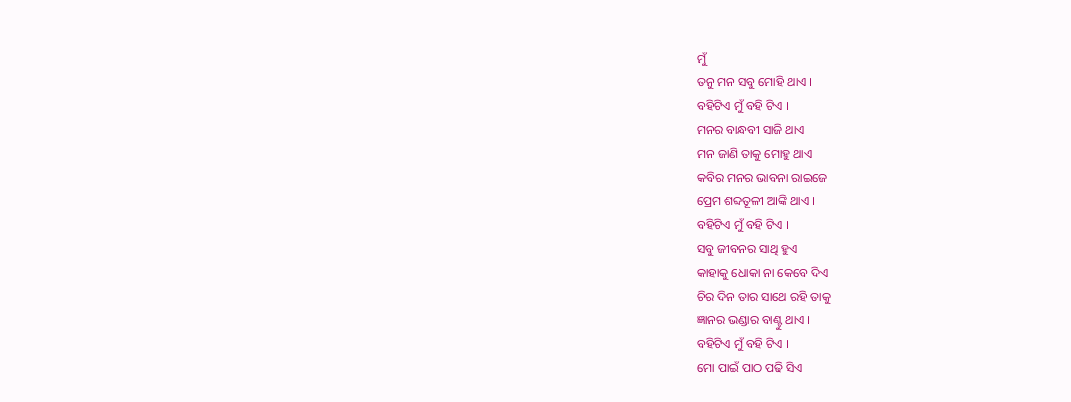ମୁଁ
ତନୁ ମନ ସବୁ ମୋହି ଥାଏ ।
ବହିଟିଏ ମୁଁ ବହି ଟିଏ ।
ମନର ବାନ୍ଧବୀ ସାଜି ଥାଏ
ମନ ଜାଣି ତାକୁ ମୋହୁ ଥାଏ
କବିର ମନର ଭାବନା ରାଇଜେ
ପ୍ରେମ ଶବ୍ଦତୂଳୀ ଆଙ୍କି ଥାଏ ।
ବହିଟିଏ ମୁଁ ବହି ଟିଏ ।
ସବୁ ଜୀବନର ସାଥି ହୁଏ
କାହାକୁ ଧୋକା ନା କେବେ ଦିଏ
ଚିର ଦିନ ତାର ସାଥେ ରହି ତାକୁ
ଜ୍ଞାନର ଭଣ୍ଡାର ବାଣ୍ଟୁ ଥାଏ ।
ବହିଟିଏ ମୁଁ ବହି ଟିଏ ।
ମୋ ପାଇଁ ପାଠ ପଢି ସିଏ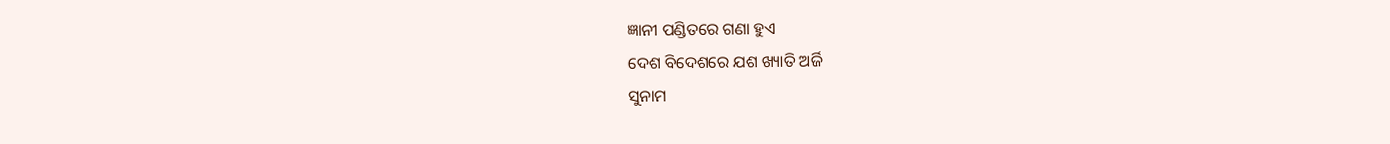ଜ୍ଞାନୀ ପଣ୍ଡିତରେ ଗଣା ହୁଏ
ଦେଶ ବିଦେଶରେ ଯଶ ଖ୍ୟାତି ଅର୍ଜି
ସୁନାମ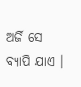ଅର୍ଜି ସେ ବ୍ୟାପି ଯାଏ ।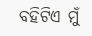ବହିଟିଏ ମୁଁ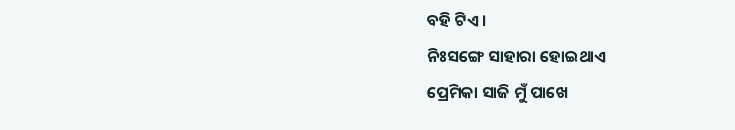ବହି ଟିଏ ।
ନିଃସଙ୍ଗେ ସାହାରା ହୋଇଥାଏ
ପ୍ରେମିକା ସାଜି ମୁଁ ପାଖେ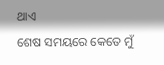ଥାଏ
ଶେଷ ସମୟରେ କେତେ ମୁଁ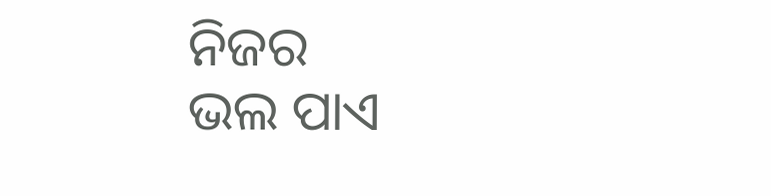ନିଜର
ଭଲ ପାଏ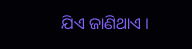ଯିଏ ଜାଣିଥାଏ ।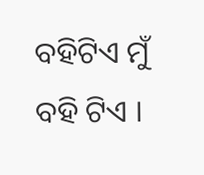ବହିଟିଏ ମୁଁ ବହି ଟିଏ ।